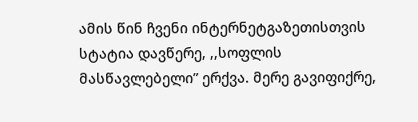ამის წინ ჩვენი ინტერნეტგაზეთისთვის სტატია დავწერე, ,,სოფლის მასწავლებელი” ერქვა. მერე გავიფიქრე,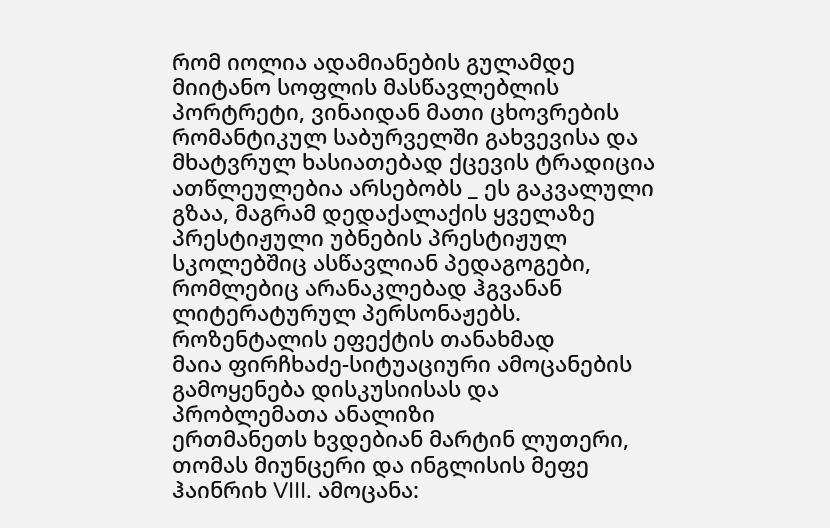რომ იოლია ადამიანების გულამდე მიიტანო სოფლის მასწავლებლის პორტრეტი, ვინაიდან მათი ცხოვრების რომანტიკულ საბურველში გახვევისა და მხატვრულ ხასიათებად ქცევის ტრადიცია ათწლეულებია არსებობს _ ეს გაკვალული გზაა, მაგრამ დედაქალაქის ყველაზე პრესტიჟული უბნების პრესტიჟულ სკოლებშიც ასწავლიან პედაგოგები, რომლებიც არანაკლებად ჰგვანან ლიტერატურულ პერსონაჟებს.
როზენტალის ეფექტის თანახმად
მაია ფირჩხაძე-სიტუაციური ამოცანების გამოყენება დისკუსიისას და პრობლემათა ანალიზი
ერთმანეთს ხვდებიან მარტინ ლუთერი, თომას მიუნცერი და ინგლისის მეფე ჰაინრიხ VIII. ამოცანა: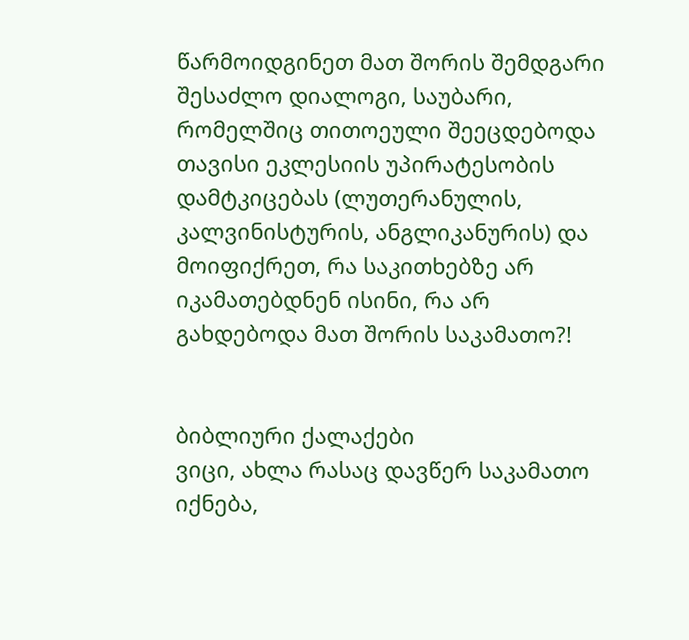წარმოიდგინეთ მათ შორის შემდგარი შესაძლო დიალოგი, საუბარი, რომელშიც თითოეული შეეცდებოდა თავისი ეკლესიის უპირატესობის დამტკიცებას (ლუთერანულის, კალვინისტურის, ანგლიკანურის) და მოიფიქრეთ, რა საკითხებზე არ იკამათებდნენ ისინი, რა არ გახდებოდა მათ შორის საკამათო?!


ბიბლიური ქალაქები
ვიცი, ახლა რასაც დავწერ საკამათო იქნება,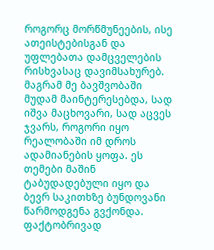როგორც მორწმუნეების, ისე ათეისტებისგან და უფლებათა დამცველების რისხვასაც დავიმსახურებ. მაგრამ მე ბავშვობაში მუდამ მაინტერესებდა, სად იშვა მაცხოვარი, სად აცვეს ჯვარს, როგორი იყო რეალობაში იმ დროს ადამიანების ყოფა. ეს თემები მაშინ ტაბუდადებული იყო და ბევრ საკითხზე ბუნდოვანი წარმოდგენა გვქონდა. ფაქტობრივად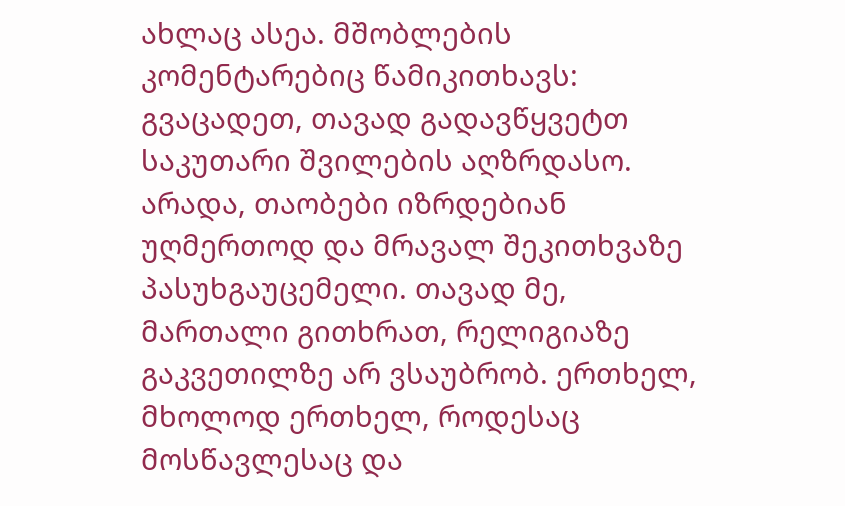ახლაც ასეა. მშობლების კომენტარებიც წამიკითხავს: გვაცადეთ, თავად გადავწყვეტთ საკუთარი შვილების აღზრდასო. არადა, თაობები იზრდებიან უღმერთოდ და მრავალ შეკითხვაზე პასუხგაუცემელი. თავად მე, მართალი გითხრათ, რელიგიაზე გაკვეთილზე არ ვსაუბრობ. ერთხელ, მხოლოდ ერთხელ, როდესაც მოსწავლესაც და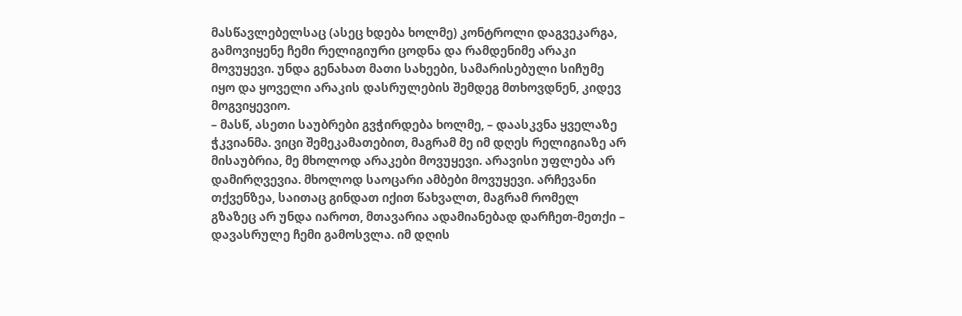მასწავლებელსაც (ასეც ხდება ხოლმე) კონტროლი დაგვეკარგა, გამოვიყენე ჩემი რელიგიური ცოდნა და რამდენიმე არაკი მოვუყევი. უნდა გენახათ მათი სახეები, სამარისებული სიჩუმე იყო და ყოველი არაკის დასრულების შემდეგ მთხოვდნენ, კიდევ მოგვიყევიო.
– მასწ, ასეთი საუბრები გვჭირდება ხოლმე, – დაასკვნა ყველაზე ჭკვიანმა. ვიცი შემეკამათებით, მაგრამ მე იმ დღეს რელიგიაზე არ მისაუბრია, მე მხოლოდ არაკები მოვუყევი. არავისი უფლება არ დამირღვევია. მხოლოდ საოცარი ამბები მოვუყევი. არჩევანი თქვენზეა, საითაც გინდათ იქით წახვალთ, მაგრამ რომელ გზაზეც არ უნდა იაროთ, მთავარია ადამიანებად დარჩეთ-მეთქი – დავასრულე ჩემი გამოსვლა. იმ დღის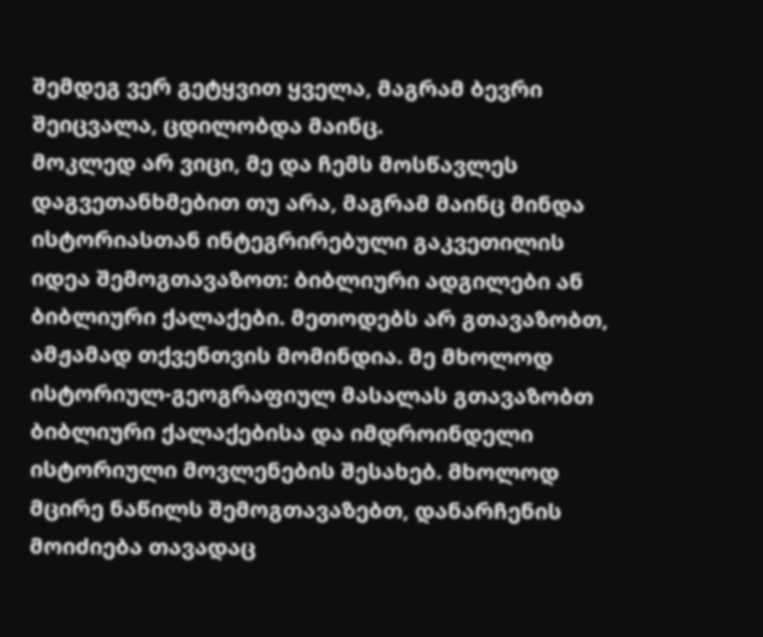შემდეგ ვერ გეტყვით ყველა, მაგრამ ბევრი შეიცვალა, ცდილობდა მაინც.
მოკლედ არ ვიცი, მე და ჩემს მოსწავლეს დაგვეთანხმებით თუ არა, მაგრამ მაინც მინდა ისტორიასთან ინტეგრირებული გაკვეთილის იდეა შემოგთავაზოთ: ბიბლიური ადგილები ან ბიბლიური ქალაქები. მეთოდებს არ გთავაზობთ, ამჟამად თქვენთვის მომინდია. მე მხოლოდ ისტორიულ-გეოგრაფიულ მასალას გთავაზობთ ბიბლიური ქალაქებისა და იმდროინდელი ისტორიული მოვლენების შესახებ. მხოლოდ მცირე ნაწილს შემოგთავაზებთ, დანარჩენის მოიძიება თავადაც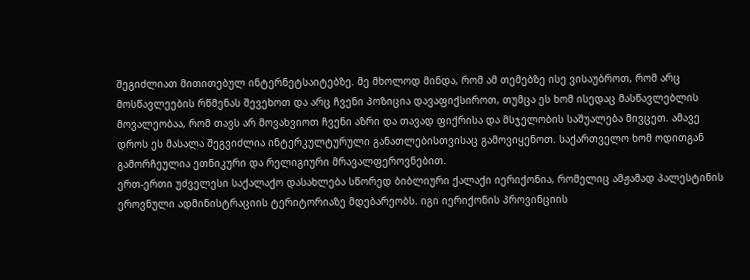შეგიძლიათ მითითებულ ინტერნეტსაიტებზე. მე მხოლოდ მინდა, რომ ამ თემებზე ისე ვისაუბროთ, რომ არც მოსწავლეების რწმენას შევეხოთ და არც ჩვენი პოზიცია დავაფიქსიროთ, თუმცა ეს ხომ ისედაც მასწავლებლის მოვალეობაა, რომ თავს არ მოვახვიოთ ჩვენი აზრი და თავად ფიქრისა და მსჯელობის საშუალება მივცეთ. ამავე დროს ეს მასალა შეგვიძლია ინტერკულტურული განათლებისთვისაც გამოვიყენოთ. საქართველო ხომ ოდითგან გამორჩეულია ეთნიკური და რელიგიური მრავალფეროვნებით.
ერთ-ერთი უძველესი საქალაქო დასახლება სწორედ ბიბლიური ქალაქი იერიქონია, რომელიც ამჟამად პალესტინის ეროვნული ადმინისტრაციის ტერიტორიაზე მდებარეობს. იგი იერიქონის პროვინციის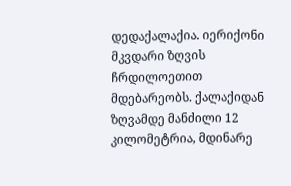დედაქალაქია. იერიქონი მკვდარი ზღვის ჩრდილოეთით მდებარეობს. ქალაქიდან ზღვამდე მანძილი 12 კილომეტრია, მდინარე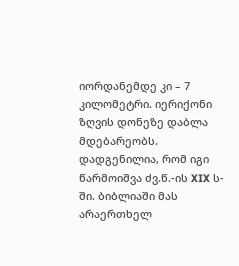იორდანემდე კი – 7 კილომეტრი. იერიქონი ზღვის დონეზე დაბლა მდებარეობს. დადგენილია, რომ იგი წარმოიშვა ძვ.წ.-ის XIX ს-ში. ბიბლიაში მას არაერთხელ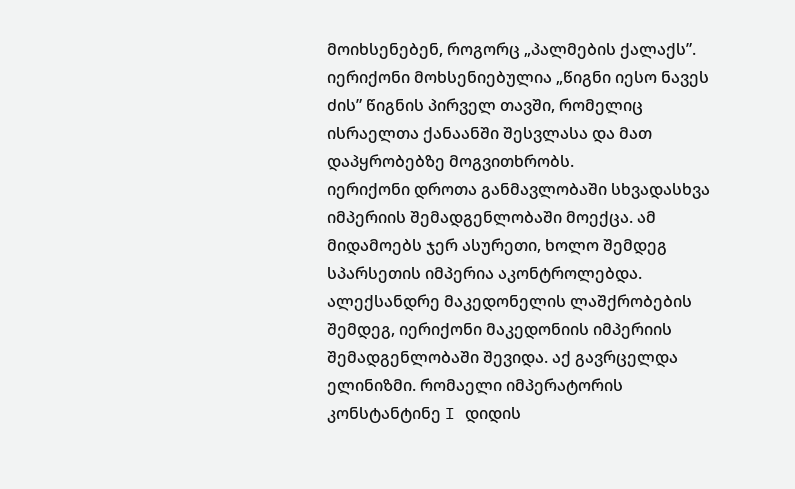მოიხსენებენ, როგორც „პალმების ქალაქს”. იერიქონი მოხსენიებულია „წიგნი იესო ნავეს ძის” წიგნის პირველ თავში, რომელიც ისრაელთა ქანაანში შესვლასა და მათ დაპყრობებზე მოგვითხრობს.
იერიქონი დროთა განმავლობაში სხვადასხვა იმპერიის შემადგენლობაში მოექცა. ამ მიდამოებს ჯერ ასურეთი, ხოლო შემდეგ სპარსეთის იმპერია აკონტროლებდა. ალექსანდრე მაკედონელის ლაშქრობების შემდეგ, იერიქონი მაკედონიის იმპერიის შემადგენლობაში შევიდა. აქ გავრცელდა ელინიზმი. რომაელი იმპერატორის კონსტანტინე I დიდის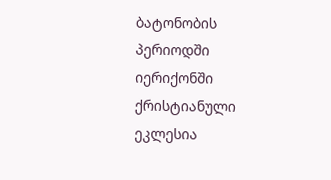ბატონობის პერიოდში იერიქონში ქრისტიანული ეკლესია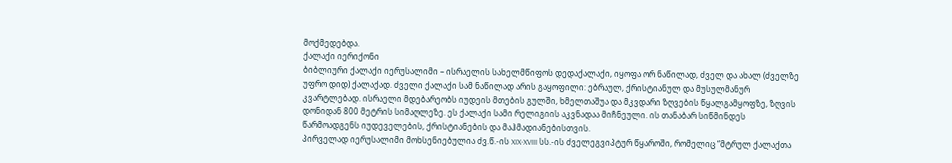მოქმედებდა.
ქალაქი იერიქონი
ბიბლიური ქალაქი იერუსალიმი – ისრაელის სახელმწიფოს დედაქალაქი, იყოფა ორ ნაწილად, ძველ და ახალ (ძველზე უფრო დიდ) ქალაქად. ძველი ქალაქი სამ ნაწილად არის გაყოფილი: ებრაულ, ქრისტიანულ და მუსულმანურ კვარტლებად. ისრაელი მდებარეობს იუდეის მთების გულში, ხმელთაშუა და მკვდარი ზღვების წყალგამყოფზე, ზღვის დონიდან 800 მეტრის სიმაღლეზე. ეს ქალაქი სამი რელიგიის აკვნადაა მიჩნეული. ის თანაბარ სიწმინდეს წარმოადგენს იუდეველების, ქრისტიანების და მაჰმადიანებისთვის.
პირველად იერუსალიმი მოხსენიებულია ძვ.წ.-ის XIX-XVIII სს.-ის ძველეგვიპტურ წყაროში, რომელიც “მტრულ ქალაქთა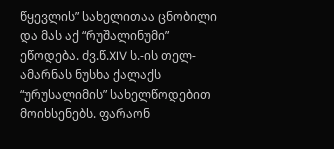წყევლის” სახელითაა ცნობილი და მას აქ “რუშალინუმი” ეწოდება. ძვ.წ.XIV ს.-ის თელ-ამარნას ნუსხა ქალაქს “ურუსალიმის” სახელწოდებით მოიხსენებს. ფარაონ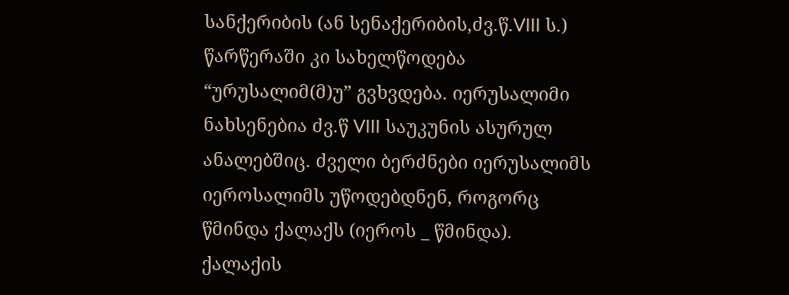სანქერიბის (ან სენაქერიბის,ძვ.წ.VIII ს.) წარწერაში კი სახელწოდება “ურუსალიმ(მ)უ” გვხვდება. იერუსალიმი ნახსენებია ძვ.წ VIII საუკუნის ასურულ ანალებშიც. ძველი ბერძნები იერუსალიმს იეროსალიმს უწოდებდნენ, როგორც წმინდა ქალაქს (იეროს _ წმინდა). ქალაქის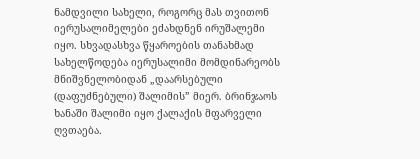ნამდვილი სახელი, როგორც მას თვითონ იერუსალიმელები ეძახდნენ ირუშალემი იყო. სხვადასხვა წყაროების თანახმად სახელწოდება იერუსალიმი მომდინარეობს მნიშვნელობიდან „დაარსებული (დაფუძნებული) შალიმის” მიერ. ბრინჯაოს ხანაში შალიმი იყო ქალაქის მფარველი ღვთაება.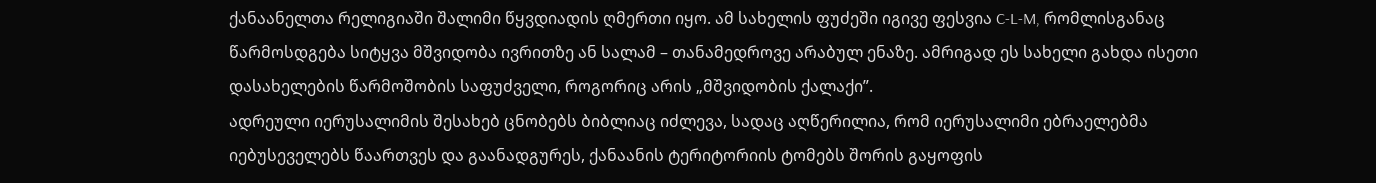ქანაანელთა რელიგიაში შალიმი წყვდიადის ღმერთი იყო. ამ სახელის ფუძეში იგივე ფესვია C-L-M, რომლისგანაც წარმოსდგება სიტყვა მშვიდობა ივრითზე ან სალამ – თანამედროვე არაბულ ენაზე. ამრიგად ეს სახელი გახდა ისეთი დასახელების წარმოშობის საფუძველი, როგორიც არის „მშვიდობის ქალაქი”.
ადრეული იერუსალიმის შესახებ ცნობებს ბიბლიაც იძლევა, სადაც აღწერილია, რომ იერუსალიმი ებრაელებმა იებუსეველებს წაართვეს და გაანადგურეს, ქანაანის ტერიტორიის ტომებს შორის გაყოფის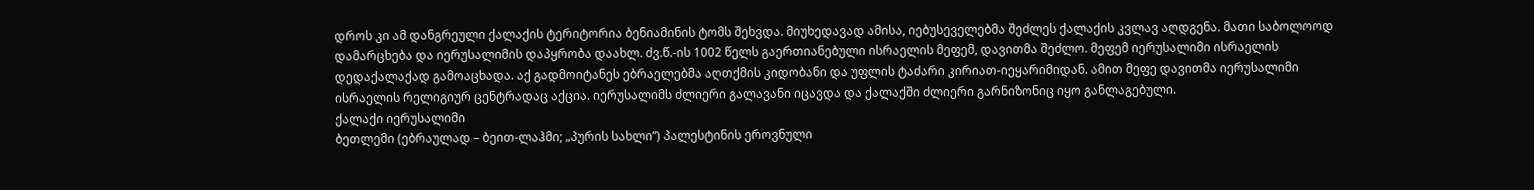დროს კი ამ დანგრეული ქალაქის ტერიტორია ბენიამინის ტომს შეხვდა. მიუხედავად ამისა, იებუსეველებმა შეძლეს ქალაქის კვლავ აღდგენა. მათი საბოლოოდ დამარცხება და იერუსალიმის დაპყრობა დაახლ. ძვ.წ.-ის 1002 წელს გაერთიანებული ისრაელის მეფემ, დავითმა შეძლო. მეფემ იერუსალიმი ისრაელის დედაქალაქად გამოაცხადა. აქ გადმოიტანეს ებრაელებმა აღთქმის კიდობანი და უფლის ტაძარი კირიათ-იეყარიმიდან. ამით მეფე დავითმა იერუსალიმი ისრაელის რელიგიურ ცენტრადაც აქცია. იერუსალიმს ძლიერი გალავანი იცავდა და ქალაქში ძლიერი გარნიზონიც იყო განლაგებული.
ქალაქი იერუსალიმი
ბეთლემი (ებრაულად – ბეით-ლაჰმი; „პურის სახლი”) პალესტინის ეროვნული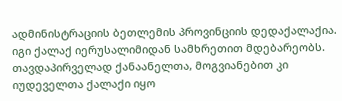ადმინისტრაციის ბეთლემის პროვინციის დედაქალაქია. იგი ქალაქ იერუსალიმიდან სამხრეთით მდებარეობს. თავდაპირველად ქანაანელთა, მოგვიანებით კი იუდეველთა ქალაქი იყო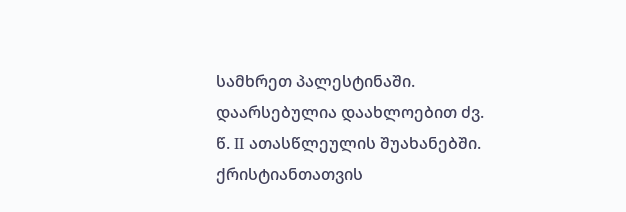სამხრეთ პალესტინაში. დაარსებულია დაახლოებით ძვ. წ. II ათასწლეულის შუახანებში. ქრისტიანთათვის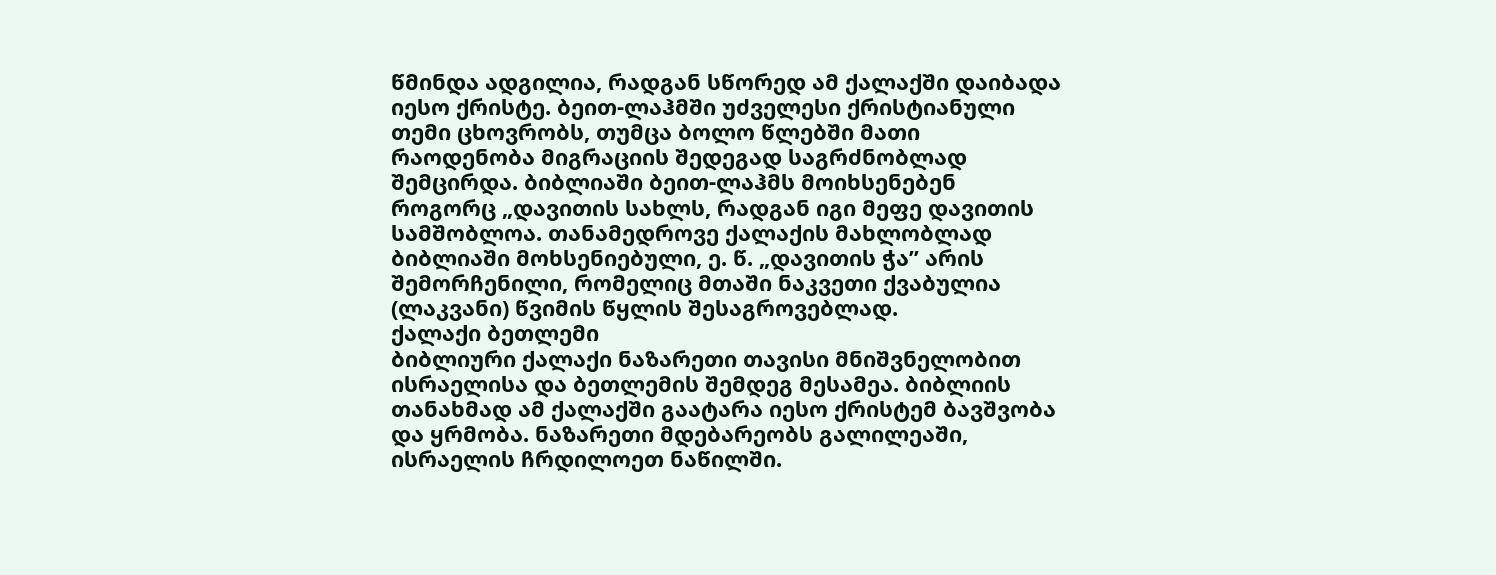წმინდა ადგილია, რადგან სწორედ ამ ქალაქში დაიბადა იესო ქრისტე. ბეით-ლაჰმში უძველესი ქრისტიანული თემი ცხოვრობს, თუმცა ბოლო წლებში მათი რაოდენობა მიგრაციის შედეგად საგრძნობლად შემცირდა. ბიბლიაში ბეით-ლაჰმს მოიხსენებენ როგორც „დავითის სახლს, რადგან იგი მეფე დავითის სამშობლოა. თანამედროვე ქალაქის მახლობლად ბიბლიაში მოხსენიებული, ე. წ. „დავითის ჭა” არის შემორჩენილი, რომელიც მთაში ნაკვეთი ქვაბულია (ლაკვანი) წვიმის წყლის შესაგროვებლად.
ქალაქი ბეთლემი
ბიბლიური ქალაქი ნაზარეთი თავისი მნიშვნელობით ისრაელისა და ბეთლემის შემდეგ მესამეა. ბიბლიის თანახმად ამ ქალაქში გაატარა იესო ქრისტემ ბავშვობა და ყრმობა. ნაზარეთი მდებარეობს გალილეაში, ისრაელის ჩრდილოეთ ნაწილში.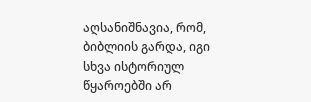აღსანიშნავია, რომ, ბიბლიის გარდა, იგი სხვა ისტორიულ წყაროებში არ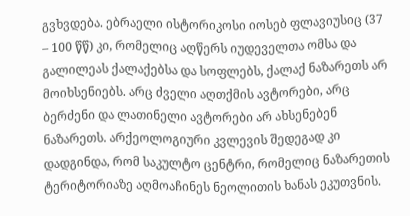გვხვდება. ებრაელი ისტორიკოსი იოსებ ფლავიუსიც (37 – 100 წწ) კი, რომელიც აღწერს იუდეველთა ომსა და გალილეას ქალაქებსა და სოფლებს, ქალაქ ნაზარეთს არ მოიხსენიებს. არც ძველი აღთქმის ავტორები, არც ბერძენი და ლათინელი ავტორები არ ახსენებენ ნაზარეთს. არქეოლოგიური კვლევის შედეგად კი დადგინდა, რომ საკულტო ცენტრი, რომელიც ნაზარეთის ტერიტორიაზე აღმოაჩინეს ნეოლითის ხანას ეკუთვნის.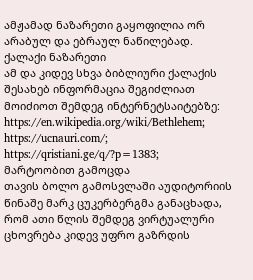ამჟამად ნაზარეთი გაყოფილია ორ არაბულ და ებრაულ ნაწილებად.
ქალაქი ნაზარეთი
ამ და კიდევ სხვა ბიბლიური ქალაქის შესახებ ინფორმაცია შეგიძლიათ მოიძიოთ შემდეგ ინტერნეტსაიტებზე: https://en.wikipedia.org/wiki/Bethlehem; https://ucnauri.com/; https://qristiani.ge/q/?p=1383;
მარტოობით გამოცდა
თავის ბოლო გამოსვლაში აუდიტორიის წინაშე მარკ ცუკერბერგმა განაცხადა, რომ ათი წლის შემდეგ ვირტუალური ცხოვრება კიდევ უფრო გაზრდის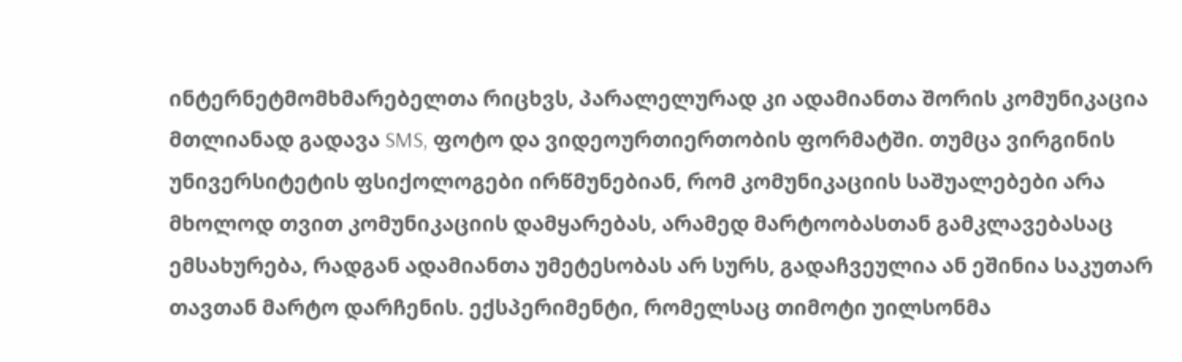ინტერნეტმომხმარებელთა რიცხვს, პარალელურად კი ადამიანთა შორის კომუნიკაცია მთლიანად გადავა SMS, ფოტო და ვიდეოურთიერთობის ფორმატში. თუმცა ვირგინის უნივერსიტეტის ფსიქოლოგები ირწმუნებიან, რომ კომუნიკაციის საშუალებები არა მხოლოდ თვით კომუნიკაციის დამყარებას, არამედ მარტოობასთან გამკლავებასაც ემსახურება, რადგან ადამიანთა უმეტესობას არ სურს, გადაჩვეულია ან ეშინია საკუთარ თავთან მარტო დარჩენის. ექსპერიმენტი, რომელსაც თიმოტი უილსონმა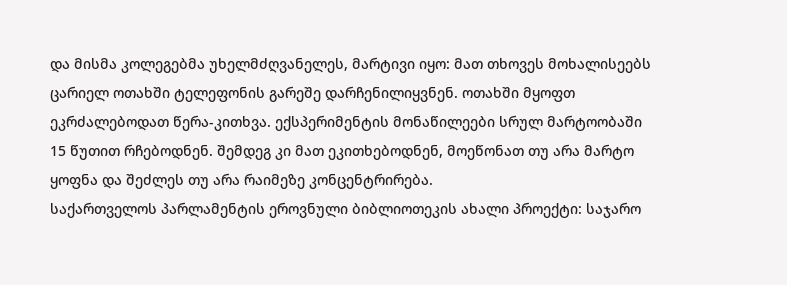და მისმა კოლეგებმა უხელმძღვანელეს, მარტივი იყო: მათ თხოვეს მოხალისეებს ცარიელ ოთახში ტელეფონის გარეშე დარჩენილიყვნენ. ოთახში მყოფთ ეკრძალებოდათ წერა-კითხვა. ექსპერიმენტის მონაწილეები სრულ მარტოობაში 15 წუთით რჩებოდნენ. შემდეგ კი მათ ეკითხებოდნენ, მოეწონათ თუ არა მარტო ყოფნა და შეძლეს თუ არა რაიმეზე კონცენტრირება.
საქართველოს პარლამენტის ეროვნული ბიბლიოთეკის ახალი პროექტი: საჯარო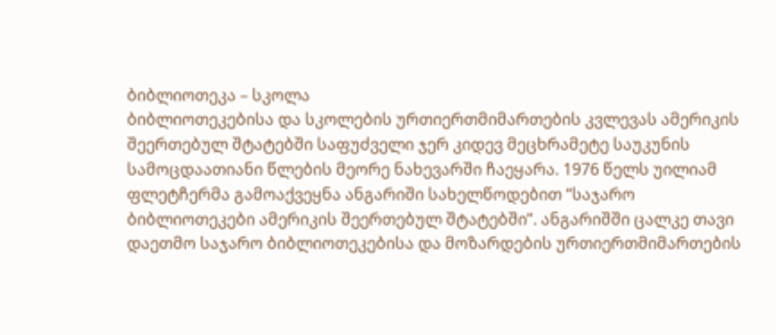ბიბლიოთეკა – სკოლა
ბიბლიოთეკებისა და სკოლების ურთიერთმიმართების კვლევას ამერიკის შეერთებულ შტატებში საფუძველი ჯერ კიდევ მეცხრამეტე საუკუნის სამოცდაათიანი წლების მეორე ნახევარში ჩაეყარა. 1976 წელს უილიამ ფლეტჩერმა გამოაქვეყნა ანგარიში სახელწოდებით “საჯარო ბიბლიოთეკები ამერიკის შეერთებულ შტატებში”. ანგარიშში ცალკე თავი დაეთმო საჯარო ბიბლიოთეკებისა და მოზარდების ურთიერთმიმართების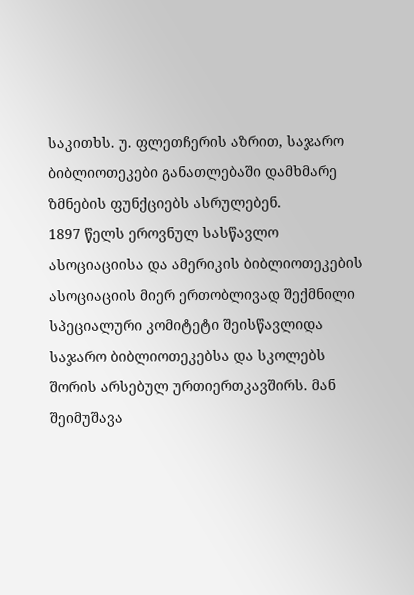საკითხს. უ. ფლეთჩერის აზრით, საჯარო ბიბლიოთეკები განათლებაში დამხმარე ზმნების ფუნქციებს ასრულებენ.
1897 წელს ეროვნულ სასწავლო ასოციაციისა და ამერიკის ბიბლიოთეკების ასოციაციის მიერ ერთობლივად შექმნილი სპეციალური კომიტეტი შეისწავლიდა საჯარო ბიბლიოთეკებსა და სკოლებს შორის არსებულ ურთიერთკავშირს. მან შეიმუშავა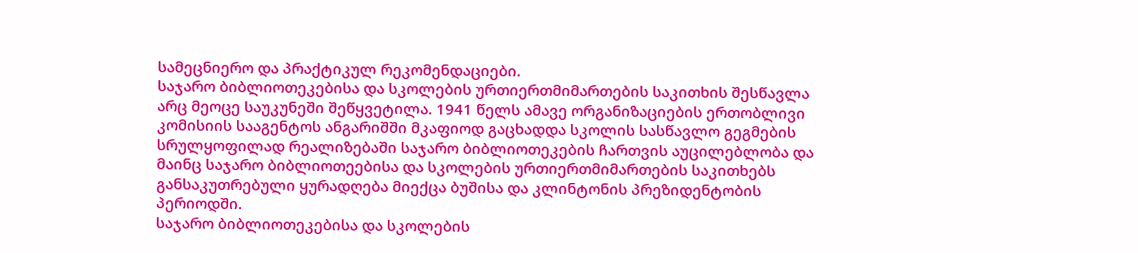სამეცნიერო და პრაქტიკულ რეკომენდაციები.
საჯარო ბიბლიოთეკებისა და სკოლების ურთიერთმიმართების საკითხის შესწავლა არც მეოცე საუკუნეში შეწყვეტილა. 1941 წელს ამავე ორგანიზაციების ერთობლივი კომისიის სააგენტოს ანგარიშში მკაფიოდ გაცხადდა სკოლის სასწავლო გეგმების სრულყოფილად რეალიზებაში საჯარო ბიბლიოთეკების ჩართვის აუცილებლობა და მაინც საჯარო ბიბლიოთეებისა და სკოლების ურთიერთმიმართების საკითხებს განსაკუთრებული ყურადღება მიექცა ბუშისა და კლინტონის პრეზიდენტობის პერიოდში.
საჯარო ბიბლიოთეკებისა და სკოლების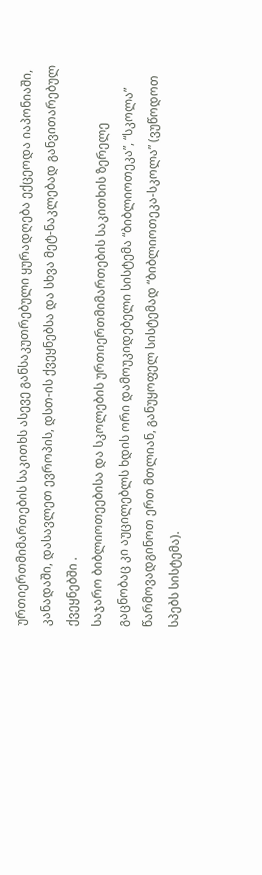ურთიერთმიმართების საკითხს ასევე განსაკუთრებული ყურადღება ექცეოდა იაპონიაში, კანადაში, დასავლეთ ევროპის, დსთ-ის ქვეყნებსა და სხვა მეტ-ნაკლებად განვითარებულ ქვეყნებში .
საჯარო ბიბლიოთეებისა და სკოლების ურთიერთმიმართების საკითხის ზერელე გაცნობაც კი აუცილებლს ხდის ორი დამოუკიდებელი სისტემა “ბიბლიოთეკა”, “სკოლა” წარმოვადგინოთ ერთ მთლიან, განუყოფელ სისტემად “ბიბლიოთეკა-სკოლა” (ვუწოდოთ სპებს სისტემა).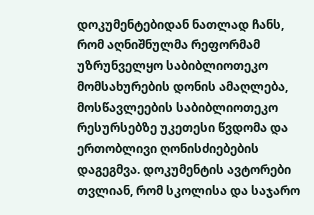დოკუმენტებიდან ნათლად ჩანს, რომ აღნიშნულმა რეფორმამ უზრუნველყო საბიბლიოთეკო მომსახურების დონის ამაღლება, მოსწავლეების საბიბლიოთეკო რესურსებზე უკეთესი წვდომა და ერთობლივი ღონისძიებების დაგეგმვა. დოკუმენტის ავტორები თვლიან, რომ სკოლისა და საჯარო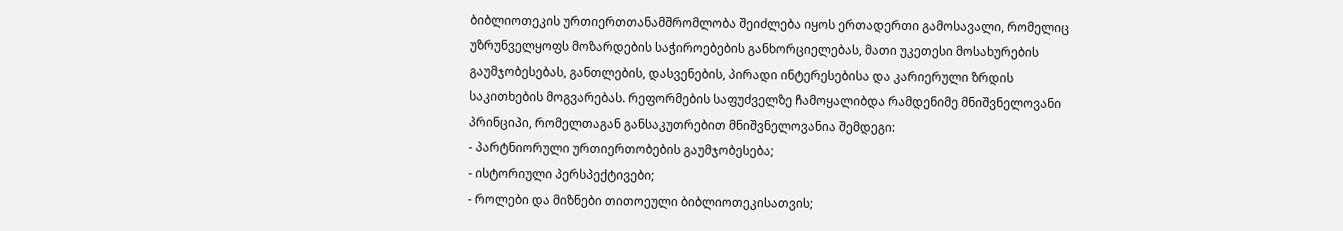ბიბლიოთეკის ურთიერთთანამშრომლობა შეიძლება იყოს ერთადერთი გამოსავალი, რომელიც უზრუნველყოფს მოზარდების საჭიროებების განხორციელებას, მათი უკეთესი მოსახურების გაუმჯობესებას, განთლების, დასვენების, პირადი ინტერესებისა და კარიერული ზრდის საკითხების მოგვარებას. რეფორმების საფუძველზე ჩამოყალიბდა რამდენიმე მნიშვნელოვანი პრინციპი, რომელთაგან განსაკუთრებით მნიშვნელოვანია შემდეგი:
- პარტნიორული ურთიერთობების გაუმჯობესება;
- ისტორიული პერსპექტივები;
- როლები და მიზნები თითოეული ბიბლიოთეკისათვის;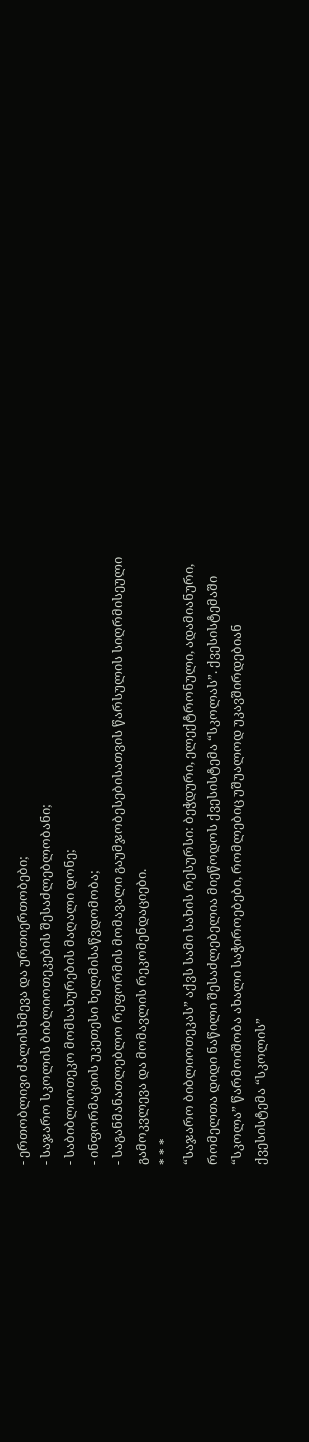- ერთობლივი ძალისხმევა და ურთიერთობები;
- საჯარო სკოლის ბიბლიოთეკების შესაძლებლობანი;
- საბიბლიოთეკო მომსახურების მაღალი დონე;
- ინფორმაციის უკეთესი ხელმისაწვდომობა;
- საგანმანათლებლო რეფორმის მომავალი გაუმჯობესებისათვის წარსულის სიღრმისეული გამოკვლევა და მომავლის რეკომენდაციები.
* * *
“საჯარო ბიბლიოთეკას” აქვს სამი სახის რესურსი: ბეჭდური, ელექტრონული, ადამიანური, რომელთა დიდი ნაწილი შესაძლებელია მიეწოდოს ქვესისტემა “სკოლას”. ქვესისტემაში “სკოლა” წარმოიშობა ახალი საჭიროებები, რომლებიც უშუალოდ უკავშირდებიან ქვესისტემა “სკოლის”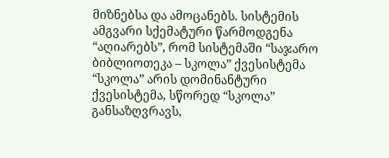მიზნებსა და ამოცანებს. სისტემის ამგვარი სქემატური წარმოდგენა “აღიარებს”, რომ სისტემაში “საჯარო ბიბლიოთეკა – სკოლა” ქვესისტემა “სკოლა” არის დომინანტური ქვესისტემა, სწორედ “სკოლა” განსაზღვრავს,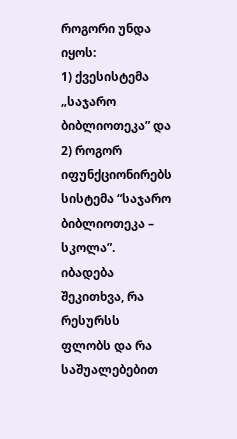როგორი უნდა იყოს:
1) ქვესისტემა „საჯარო ბიბლიოთეკა” და
2) როგორ იფუნქციონირებს სისტემა “საჯარო ბიბლიოთეკა – სკოლა”.
იბადება შეკითხვა, რა რესურსს ფლობს და რა საშუალებებით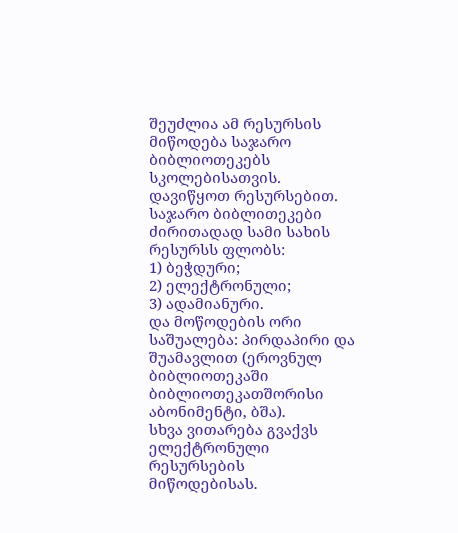შეუძლია ამ რესურსის მიწოდება საჯარო ბიბლიოთეკებს სკოლებისათვის.
დავიწყოთ რესურსებით.
საჯარო ბიბლითეკები ძირითადად სამი სახის რესურსს ფლობს:
1) ბეჭდური;
2) ელექტრონული;
3) ადამიანური.
და მოწოდების ორი საშუალება: პირდაპირი და შუამავლით (ეროვნულ ბიბლიოთეკაში ბიბლიოთეკათშორისი აბონიმენტი, ბშა).
სხვა ვითარება გვაქვს ელექტრონული რესურსების მიწოდებისას.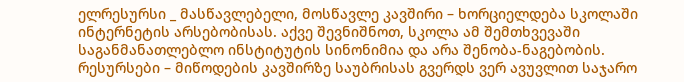ელრესურსი _ მასწავლებელი, მოსწავლე კავშირი – ხორციელდება სკოლაში ინტერნეტის არსებობისას. აქვე შევნიშნოთ, სკოლა ამ შემთხვევაში საგანმანათლებლო ინსტიტუტის სინონიმია და არა შენობა-ნაგებობის.
რესურსები – მიწოდების კავშირზე საუბრისას გვერდს ვერ ავუვლით საჯარო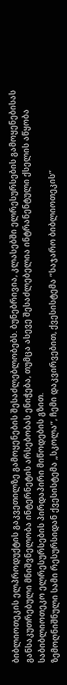ბიბლიოთეკის ელპროდუქტის გაკვეთილზე გამოყენების შესაძლებლობებს. ბუნებრივია, კლასებში ელრესურსების გამოყენებისას განსაკუთრებული მნიშვნელობა ინტერნეტის არსებობას ენიჭება, თუმცა ასევე შესაძლებელია ინტრანენტული ქსელის აწყობა საბიბლიოთეკო ელრესურსების პირდაპირი მიწოდების გზით.
ზემოღნიშნული სამი რესურსიდან ქვესისტემა „სკოლა”, ჩემი დაკვირვებით, ქვესისტემა “საჯარო ბიბლიოთეკის”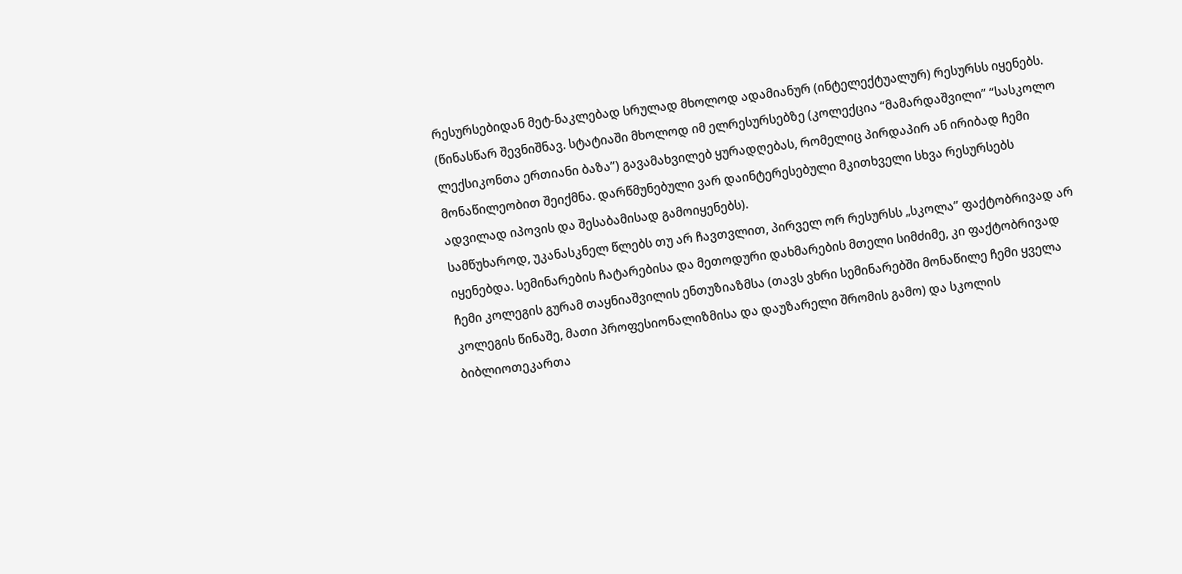რესურსებიდან მეტ-ნაკლებად სრულად მხოლოდ ადამიანურ (ინტელექტუალურ) რესურსს იყენებს. (წინასწარ შევნიშნავ. სტატიაში მხოლოდ იმ ელრესურსებზე (კოლექცია “მამარდაშვილი” “სასკოლო ლექსიკონთა ერთიანი ბაზა”) გავამახვილებ ყურადღებას, რომელიც პირდაპირ ან ირიბად ჩემი მონაწილეობით შეიქმნა. დარწმუნებული ვარ დაინტერესებული მკითხველი სხვა რესურსებს ადვილად იპოვის და შესაბამისად გამოიყენებს).
სამწუხაროდ, უკანასკნელ წლებს თუ არ ჩავთვლით, პირველ ორ რესურსს „სკოლა” ფაქტობრივად არ იყენებდა. სემინარების ჩატარებისა და მეთოდური დახმარების მთელი სიმძიმე, კი ფაქტობრივად ჩემი კოლეგის გურამ თაყნიაშვილის ენთუზიაზმსა (თავს ვხრი სემინარებში მონაწილე ჩემი ყველა კოლეგის წინაშე, მათი პროფესიონალიზმისა და დაუზარელი შრომის გამო) და სკოლის ბიბლიოთეკართა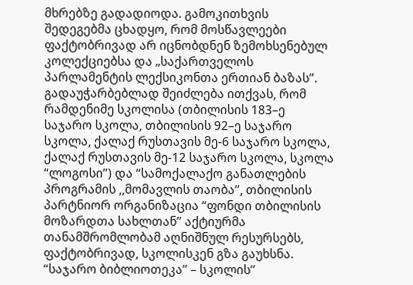მხრებზე გადადიოდა. გამოკითხვის შედეგებმა ცხადყო, რომ მოსწავლეები ფაქტობრივად არ იცნობდნენ ზემოხსენებულ კოლექციებსა და „საქართველოს პარლამენტის ლექსიკონთა ერთიან ბაზას”. გადაუჭარბებლად შეიძლება ითქვას, რომ რამდენიმე სკოლისა (თბილისის 183–ე საჯარო სკოლა, თბილისის 92–ე საჯარო სკოლა, ქალაქ რუსთავის მე-6 საჯარო სკოლა, ქალაქ რუსთავის მე-12 საჯარო სკოლა, სკოლა “ლოგოსი”) და “სამოქალაქო განათლების პროგრამის ,,მომავლის თაობა”, თბილისის პარტნიორ ორგანიზაცია “ფონდი თბილისის მოზარდთა სახლთან” აქტიურმა თანამშრომლობამ აღნიშნულ რესურსებს, ფაქტობრივად, სკოლისკენ გზა გაუხსნა.
“საჯარო ბიბლიოთეკა” – სკოლის”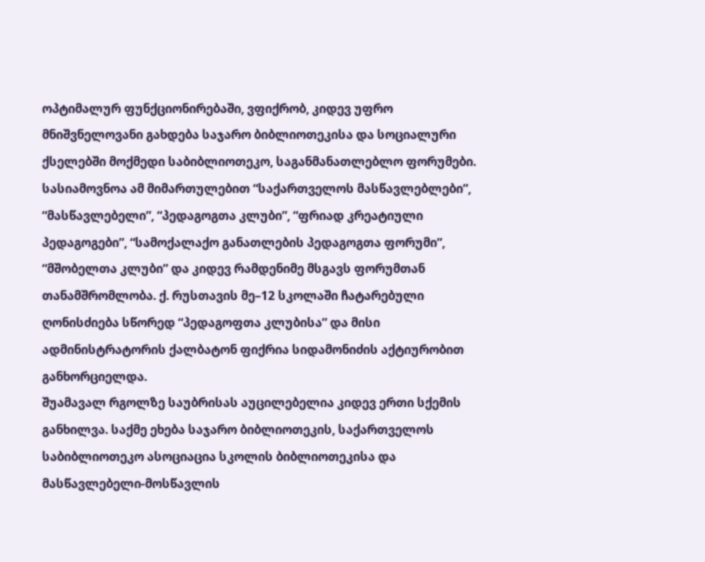ოპტიმალურ ფუნქციონირებაში, ვფიქრობ, კიდევ უფრო მნიშვნელოვანი გახდება საჯარო ბიბლიოთეკისა და სოციალური ქსელებში მოქმედი საბიბლიოთეკო, საგანმანათლებლო ფორუმები. სასიამოვნოა ამ მიმართულებით “საქართველოს მასწავლებლები”, “მასწავლებელი”, “პედაგოგთა კლუბი”, “ფრიად კრეატიული პედაგოგები”, “სამოქალაქო განათლების პედაგოგთა ფორუმი”, “მშობელთა კლუბი” და კიდევ რამდენიმე მსგავს ფორუმთან თანამშრომლობა. ქ. რუსთავის მე–12 სკოლაში ჩატარებული ღონისძიება სწორედ “პედაგოფთა კლუბისა” და მისი ადმინისტრატორის ქალბატონ ფიქრია სიდამონიძის აქტიურობით განხორციელდა.
შუამავალ რგოლზე საუბრისას აუცილებელია კიდევ ერთი სქემის განხილვა. საქმე ეხება საჯარო ბიბლიოთეკის, საქართველოს საბიბლიოთეკო ასოციაცია სკოლის ბიბლიოთეკისა და მასწავლებელი-მოსწავლის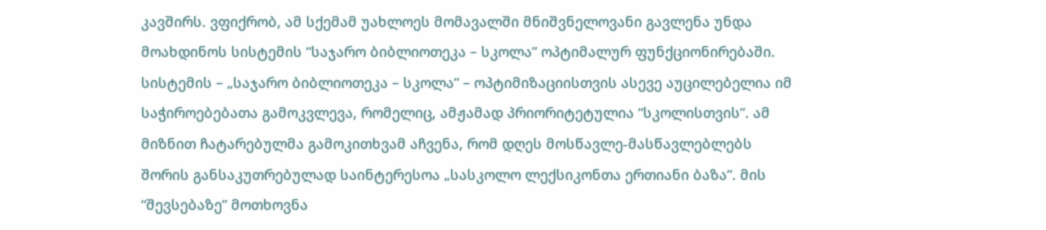კავშირს. ვფიქრობ, ამ სქემამ უახლოეს მომავალში მნიშვნელოვანი გავლენა უნდა მოახდინოს სისტემის “საჯარო ბიბლიოთეკა – სკოლა” ოპტიმალურ ფუნქციონირებაში.
სისტემის – „საჯარო ბიბლიოთეკა – სკოლა” – ოპტიმიზაციისთვის ასევე აუცილებელია იმ საჭიროებებათა გამოკვლევა, რომელიც, ამჟამად პრიორიტეტულია “სკოლისთვის”. ამ მიზნით ჩატარებულმა გამოკითხვამ აჩვენა, რომ დღეს მოსწავლე-მასწავლებლებს შორის განსაკუთრებულად საინტერესოა „სასკოლო ლექსიკონთა ერთიანი ბაზა”. მის “შევსებაზე” მოთხოვნა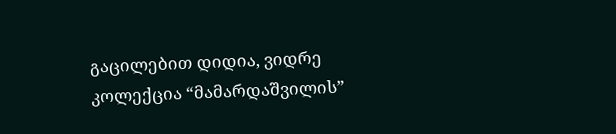გაცილებით დიდია, ვიდრე კოლექცია “მამარდაშვილის”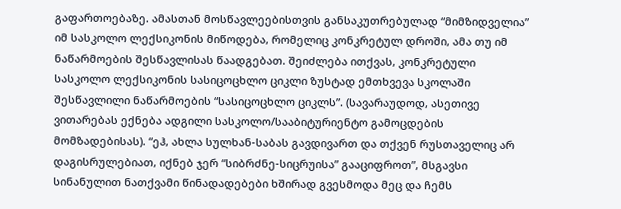გაფართოებაზე. ამასთან მოსწავლეებისთვის განსაკუთრებულად “მიმზიდველია” იმ სასკოლო ლექსიკონის მიწოდება, რომელიც კონკრეტულ დროში, ამა თუ იმ ნაწარმოების შესწავლისას წაადგებათ. შეიძლება ითქვას, კონკრეტული სასკოლო ლექსიკონის სასიცოცხლო ციკლი ზუსტად ემთხვევა სკოლაში შესწავლილი ნაწარმოების “სასიცოცხლო ციკლს”. (სავარაუდოდ, ასეთივე ვითარებას ექნება ადგილი სასკოლო/სააბიტურიენტო გამოცდების მომზადებისას). “ეჰ, ახლა სულხან-საბას გავდივართ და თქვენ რუსთაველიც არ დაგისრულებიათ, იქნებ ჯერ “სიბრძნე-სიცრუისა” გააციფროთ”, მსგავსი სინანულით ნათქვამი წინადადებები ხშირად გვესმოდა მეც და ჩემს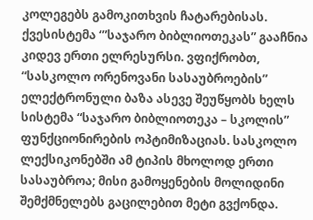კოლეგებს გამოკითხვის ჩატარებისას.
ქვესისტემა ‘”საჯარო ბიბლიოთეკას” გააჩნია კიდევ ერთი ელრესურსი. ვფიქრობთ, “სასკოლო ორენოვანი სასაუბროების” ელექტრონული ბაზა ასევე შეუწყობს ხელს სისტემა “საჯარო ბიბლიოთეკა – სკოლის” ფუნქციონირების ოპტიმიზაციას. სასკოლო ლექსიკონებში ამ ტიპის მხოლოდ ერთი სასაუბროა; მისი გამოყენების მოლიდინი შემქმნელებს გაცილებით მეტი გვქონდა.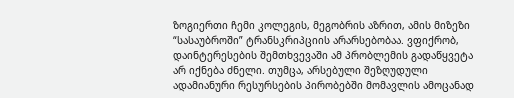ზოგიერთი ჩემი კოლეგის, მეგობრის აზრით, ამის მიზეზი “სასაუბროში” ტრანსკრიპციის არარსებობაა. ვფიქრობ, დაინტერესების შემთხვევაში ამ პრობლემის გადაწყვეტა არ იქნება ძნელი. თუმცა, არსებული შეზღუდული ადამიანური რესურსების პირობებში მომავლის ამოცანად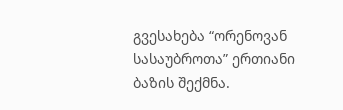გვესახება “ორენოვან სასაუბროთა” ერთიანი ბაზის შექმნა.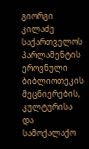გიორგი კილაძე
საქართველოს პარლამენტის ეროვნული ბიბლიოთეკის მეცნიერების, კულტურისა და სამოქალაქო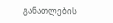განათლების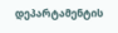დეპარტამენტის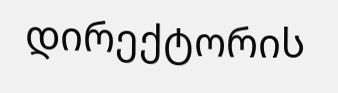დირექტორის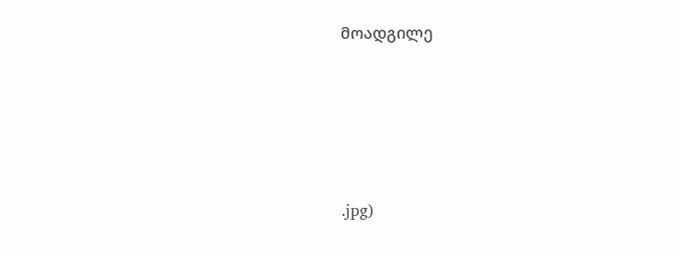მოადგილე







.jpg)